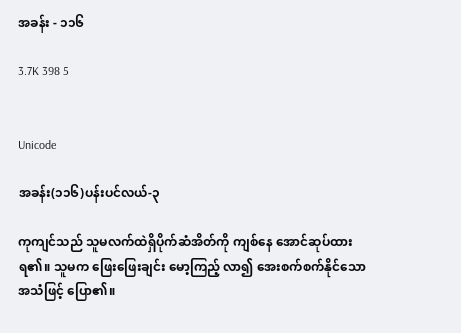အခန်း - ၁၁၆

3.7K 398 5


Unicode

အခန်း(၁၁၆)ပန်းပင်လယ်-၃

ကုကျင်သည် သူမလက်ထဲရှိပိုက်ဆံအိတ်ကို ကျစ်နေ အောင်ဆုပ်ထားရ၏။ သူမက ဖြေးဖြေးချင်း မော့ကြည့် လာ၍ အေးစက်စက်နိုင်သောအသံဖြင့် ပြော၏။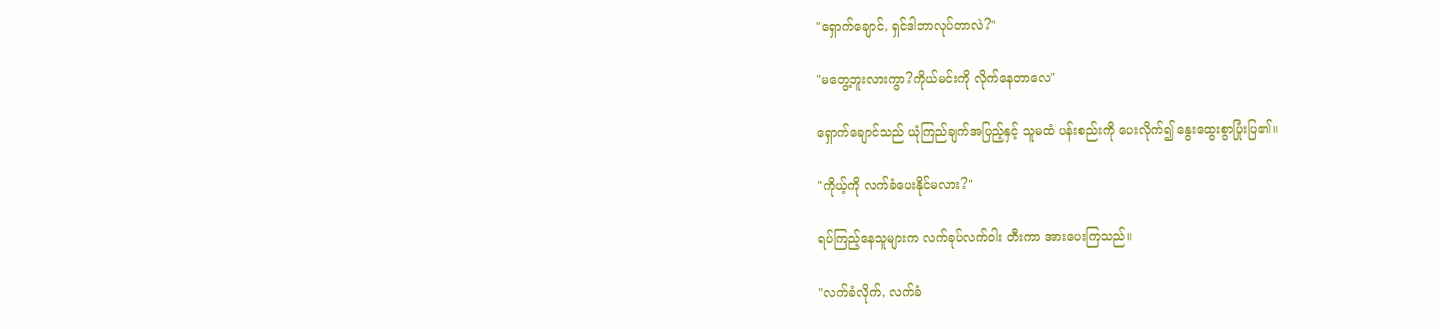"ရှောက်ချောင်, ရှင်ဒါဘာလုပ်တာလဲ?"

"မတွေ့ဘူးလားကွာ?ကိုယ်မင်းကို လိုက်နေတာလေ"

ရှောက်ချောင်သည် ယုံကြည်ချက်အပြည့်နှင့် သူမထံ ပန်းစည်းကို ပေးလိုက်၍ နွေးထွေးစွာပြုံးပြ၏။

"ကိုယ့်ကို လက်ခံပေးနိုင်မလား?"

ရပ်ကြည့်နေသူများက လက်ခုပ်လက်ဝါး တီးကာ အားပေးကြသည်။

"လက်ခံလိုက်, လက်ခံ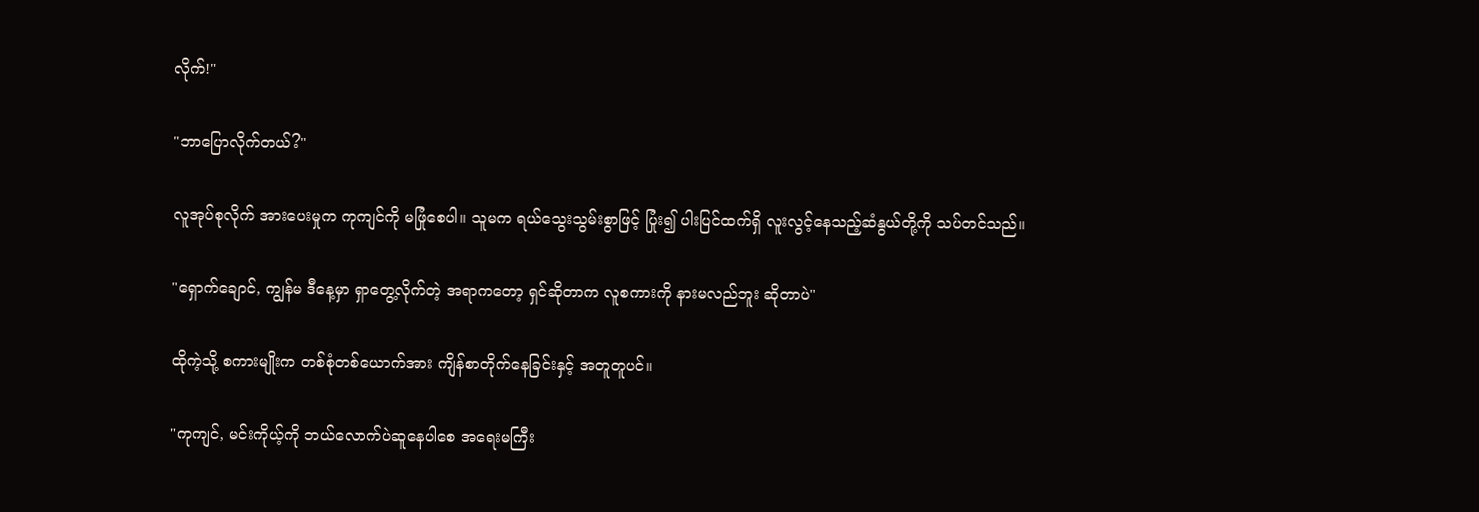လိုက်!"

"ဘာပြောလိုက်တယ်?"

လူအုပ်စုလိုက် အားပေးမှုက ကုကျင်ကို မဖြုံစေပါ။ သူမက ရယ်သွေးသွမ်းစွာဖြင့် ပြုံး၍ ပါးပြင်ထက်ရှိ လူးလွင့်နေသည့်ဆံနွယ်တို့ကို သပ်တင်သည်။

"ရှောက်ချောင်, ကျွန်မ ဒီနေ့မှာ ရှာတွေ့လိုက်တဲ့ အရာကတော့ ရှင်ဆိုတာက လူစကားကို နားမလည်ဘူး ဆိုတာပဲ"

ထိုကဲ့သို့ စကားမျိုးက တစ်စုံတစ်ယောက်အား ကျိန်စာတိုက်နေခြင်းနှင့် အတူတူပင်။

"ကုကျင်, မင်းကိုယ့်ကို ဘယ်လောက်ပဲဆူနေပါစေ အရေးမကြီး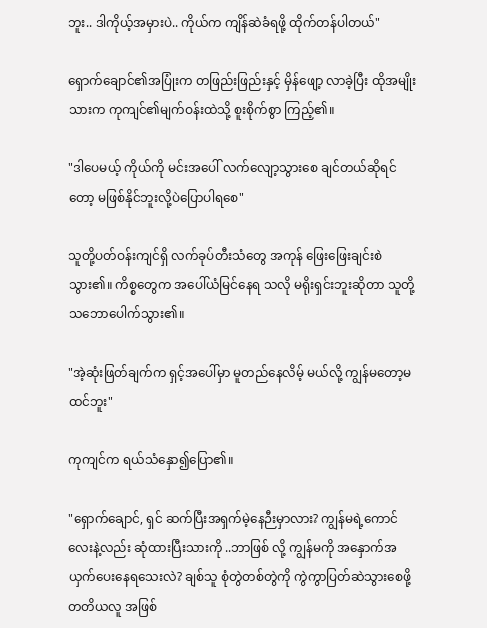ဘူး.. ဒါကိုယ့်အမှားပဲ.. ကိုယ်က ကျိန်ဆဲခံရဖို့ ထိုက်တန်ပါတယ်"

ရှောက်ချောင်၏အပြုံးက တဖြည်းဖြည်းနှင့် မှိန်ဖျော့ လာခဲ့ပြီး ထိုအမျိုးသားက ကုကျင်၏မျက်ဝန်းထဲသို့ စူးစိုက်စွာ ကြည့်၏။

"ဒါပေမယ့် ကိုယ်ကို မင်းအပေါ် လက်လျော့သွားစေ ချင်တယ်ဆိုရင်တော့ မဖြစ်နိုင်ဘူးလို့ပဲပြောပါရစေ"

သူတို့ပတ်ဝန်းကျင်ရှိ လက်ခုပ်တီးသံတွေ အကုန် ဖြေးဖြေးချင်းစဲသွား၏။ ကိစ္စတွေက အပေါ်ယံမြင်နေရ သလို မရိုးရှင်းဘူးဆိုတာ သူတို့သဘောပေါက်သွား၏။

"အဲ့ဆုံးဖြတ်ချက်က ရှင့်အပေါ်မှာ မူတည်နေလိမ့် မယ်လို့ ကျွန်မတော့မထင်ဘူး"

ကုကျင်က ရယ်သံနှော၍ပြော၏။

"ရှောက်ချောင်, ရှင် ဆက်ပြီးအရှက်မဲ့နေဉီးမှာလား? ကျွန်မရဲ့ကောင်လေးနဲ့လည်း ဆုံထားပြီးသားကို ..ဘာဖြစ် လို့ ကျွန်မကို အနှောက်အယှက်ပေးနေရသေးလဲ? ချစ်သူ စုံတွဲတစ်တွဲကို ကွဲကွာပြတ်ဆဲသွားစေဖို့ တတိယလူ အဖြစ်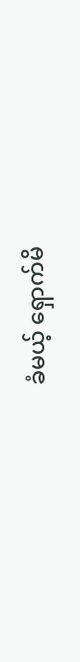ခံမယ့် ရှောက်မိ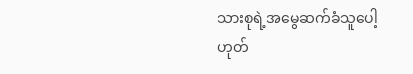သားစုရဲ့အမွေဆက်ခံသူပေါ့ ဟုတ်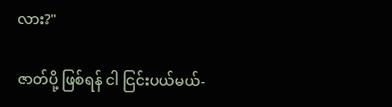လား?"

ဇာတ်ပို့ ဖြစ်ရန် ငါ ငြင်းပယ်မယ်-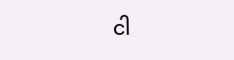ငါ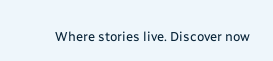Where stories live. Discover now